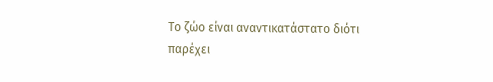Το ζώο είναι αναντικατάστατο διότι παρέχει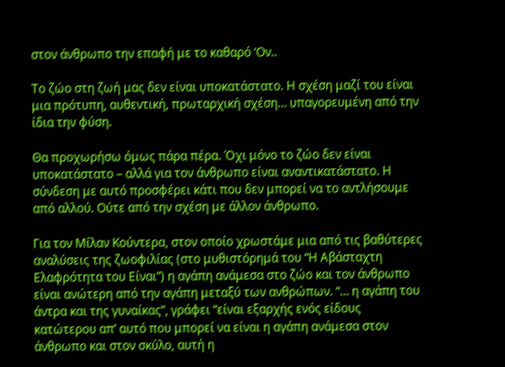στον άνθρωπο την επαφή με το καθαρό ‘Ον..

Το ζώο στη ζωή μας δεν είναι υποκατάστατο. Η σχέση μαζί του είναι μια πρότυπη, αυθεντική, πρωταρχική σχέση… υπαγορευμένη από την ίδια την φύση.

Θα προχωρήσω όμως πάρα πέρα. Όχι μόνο το ζώο δεν είναι υποκατάστατο – αλλά για τον άνθρωπο είναι αναντικατάστατο. Η σύνδεση με αυτό προσφέρει κάτι που δεν μπορεί να το αντλήσουμε από αλλού. Ούτε από την σχέση με άλλον άνθρωπο.

Για τον Μίλαν Κούντερα, στον οποίο χρωστάμε μια από τις βαθύτερες αναλύσεις της ζωοφιλίας (στο μυθιστόρημά του “Η Αβάσταχτη Ελαφρότητα του Είναι”) η αγάπη ανάμεσα στο ζώο και τον άνθρωπο είναι ανώτερη από την αγάπη μεταξύ των ανθρώπων. “… η αγάπη του άντρα και της γυναίκας”, γράφει “είναι εξαρχής ενός είδους κατώτερου απ’ αυτό που μπορεί να είναι η αγάπη ανάμεσα στον άνθρωπο και στον σκύλο, αυτή η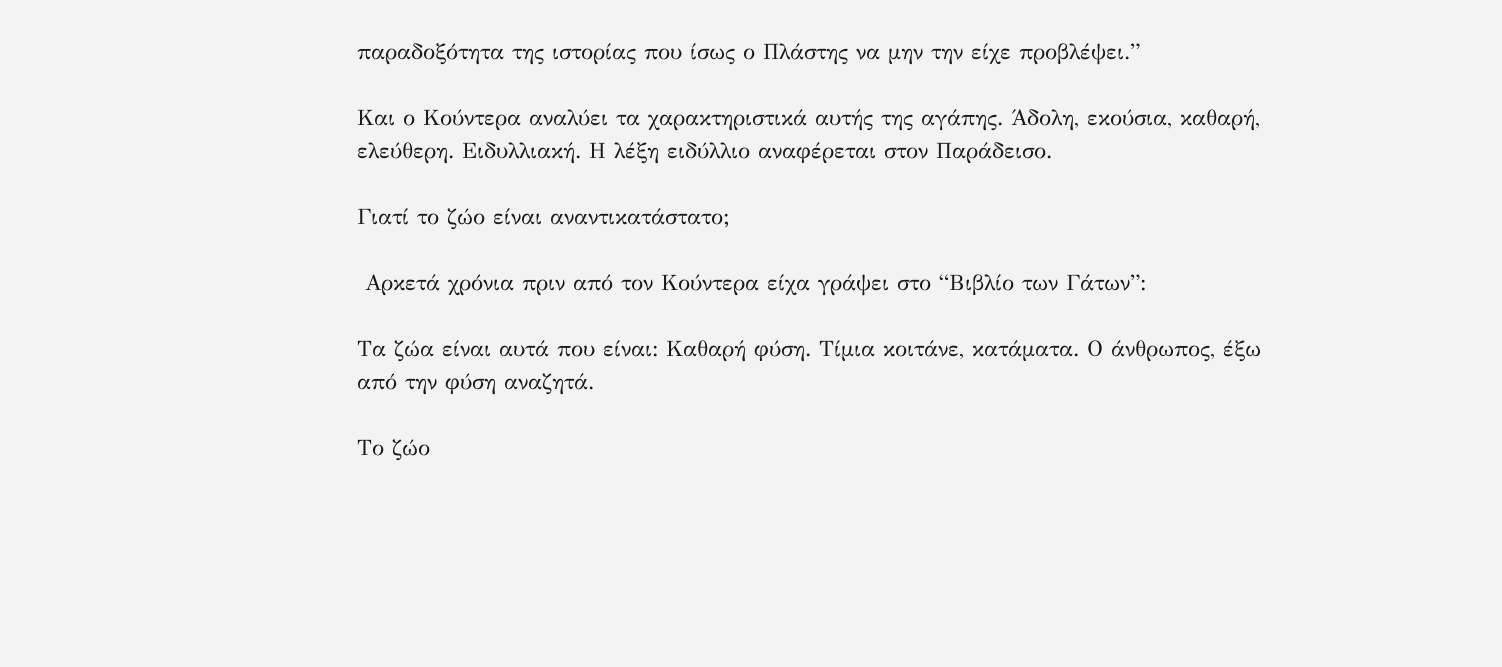παραδοξότητα της ιστορίας που ίσως ο Πλάστης να μην την είχε προβλέψει.”

Και ο Κούντερα αναλύει τα χαρακτηριστικά αυτής της αγάπης. Άδολη, εκούσια, καθαρή, ελεύθερη. Ειδυλλιακή. Η λέξη ειδύλλιο αναφέρεται στον Παράδεισο.

Γιατί το ζώο είναι αναντικατάστατο;

 Αρκετά χρόνια πριν από τον Κούντερα είχα γράψει στο “Βιβλίο των Γάτων”:

Τα ζώα είναι αυτά που είναι: Καθαρή φύση. Τίμια κοιτάνε, κατάματα. Ο άνθρωπος, έξω από την φύση αναζητά.

Το ζώο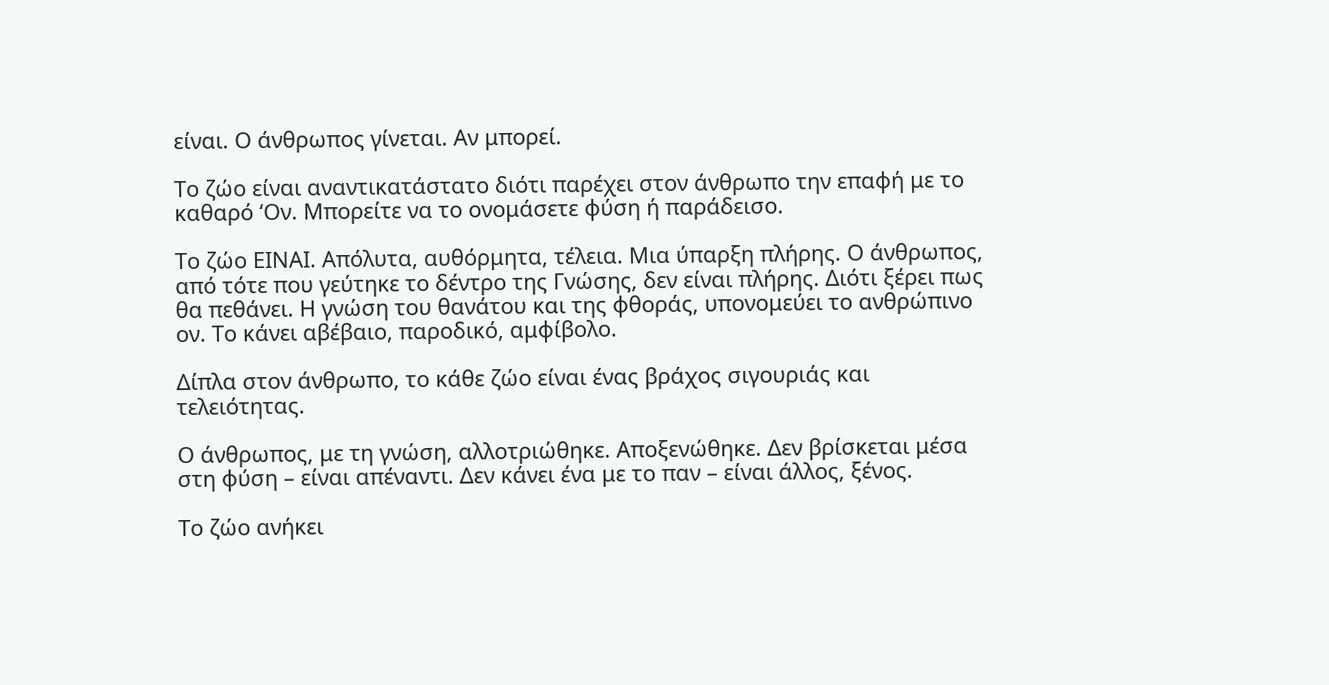είναι. Ο άνθρωπος γίνεται. Αν μπορεί.

Το ζώο είναι αναντικατάστατο διότι παρέχει στον άνθρωπο την επαφή με το καθαρό ‘Ον. Μπορείτε να το ονομάσετε φύση ή παράδεισο.

Το ζώο ΕΙΝΑΙ. Απόλυτα, αυθόρμητα, τέλεια. Μια ύπαρξη πλήρης. Ο άνθρωπος, από τότε που γεύτηκε το δέντρο της Γνώσης, δεν είναι πλήρης. Διότι ξέρει πως θα πεθάνει. Η γνώση του θανάτου και της φθοράς, υπονομεύει το ανθρώπινο ον. Το κάνει αβέβαιο, παροδικό, αμφίβολο.

Δίπλα στον άνθρωπο, το κάθε ζώο είναι ένας βράχος σιγουριάς και τελειότητας.

Ο άνθρωπος, με τη γνώση, αλλοτριώθηκε. Αποξενώθηκε. Δεν βρίσκεται μέσα στη φύση – είναι απέναντι. Δεν κάνει ένα με το παν – είναι άλλος, ξένος.

Το ζώο ανήκει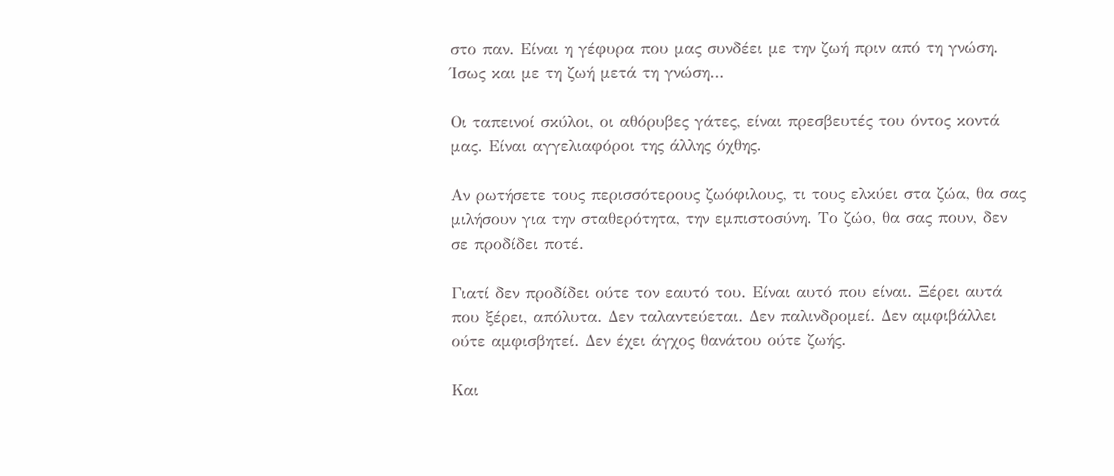στο παν. Είναι η γέφυρα που μας συνδέει με την ζωή πριν από τη γνώση. Ίσως και με τη ζωή μετά τη γνώση…

Οι ταπεινοί σκύλοι, οι αθόρυβες γάτες, είναι πρεσβευτές του όντος κοντά μας. Είναι αγγελιαφόροι της άλλης όχθης.

Αν ρωτήσετε τους περισσότερους ζωόφιλους, τι τους ελκύει στα ζώα, θα σας μιλήσουν για την σταθερότητα, την εμπιστοσύνη. Το ζώο, θα σας πουν, δεν σε προδίδει ποτέ.

Γιατί δεν προδίδει ούτε τον εαυτό του. Είναι αυτό που είναι. Ξέρει αυτά που ξέρει, απόλυτα. Δεν ταλαντεύεται. Δεν παλινδρομεί. Δεν αμφιβάλλει ούτε αμφισβητεί. Δεν έχει άγχος θανάτου ούτε ζωής.

Και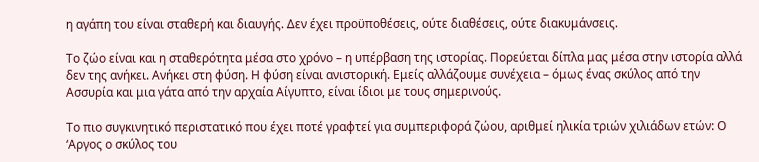η αγάπη του είναι σταθερή και διαυγής. Δεν έχει προϋποθέσεις, ούτε διαθέσεις, ούτε διακυμάνσεις.

Το ζώο είναι και η σταθερότητα μέσα στο χρόνο – η υπέρβαση της ιστορίας. Πορεύεται δίπλα μας μέσα στην ιστορία αλλά δεν της ανήκει. Ανήκει στη φύση. Η φύση είναι ανιστορική. Εμείς αλλάζουμε συνέχεια – όμως ένας σκύλος από την Ασσυρία και μια γάτα από την αρχαία Αίγυπτο, είναι ίδιοι με τους σημερινούς.

Το πιο συγκινητικό περιστατικό που έχει ποτέ γραφτεί για συμπεριφορά ζώου, αριθμεί ηλικία τριών χιλιάδων ετών: Ο ‘Αργος ο σκύλος του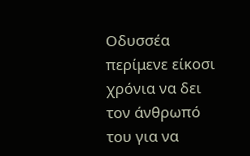Οδυσσέα περίμενε είκοσι χρόνια να δει τον άνθρωπό του για να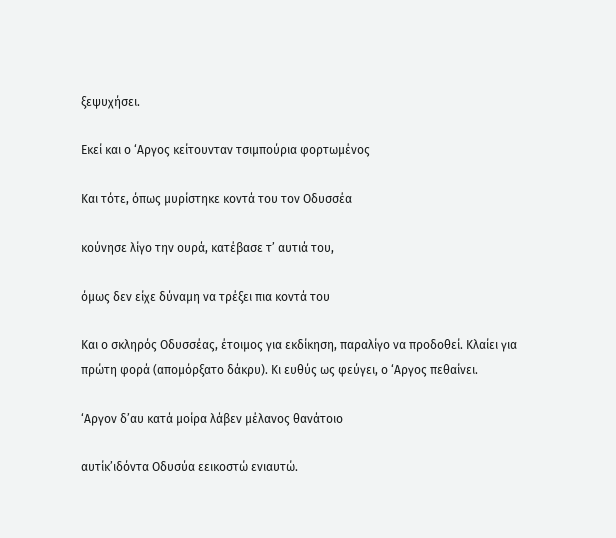ξεψυχήσει.

Εκεί και ο ‘Αργος κείτουνταν τσιμπούρια φορτωμένος

Και τότε, όπως μυρίστηκε κοντά του τον Οδυσσέα

κούνησε λίγο την ουρά, κατέβασε τ’ αυτιά του,

όμως δεν είχε δύναμη να τρέξει πια κοντά του

Και ο σκληρός Οδυσσέας, έτοιμος για εκδίκηση, παραλίγο να προδοθεί. Κλαίει για πρώτη φορά (απομόρξατο δάκρυ). Κι ευθύς ως φεύγει, ο ‘Αργος πεθαίνει.

‘Αργον δ’αυ κατά μοίρα λάβεν μέλανος θανάτοιο

αυτίκ’ιδόντα Οδυσύα εεικοστώ ενιαυτώ.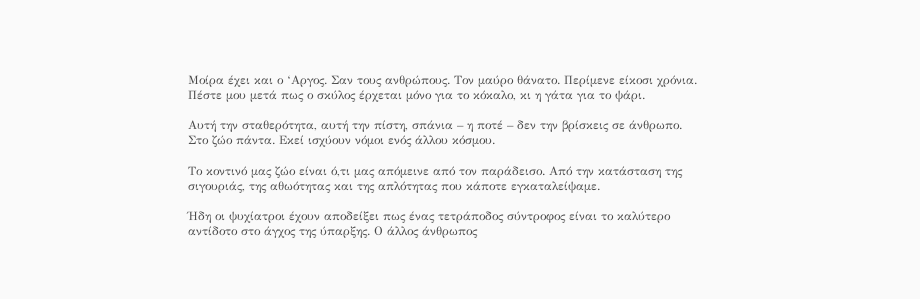Μοίρα έχει και ο ‘Αργος. Σαν τους ανθρώπους. Τον μαύρο θάνατο. Περίμενε είκοσι χρόνια. Πέστε μου μετά πως ο σκύλος έρχεται μόνο για το κόκαλο, κι η γάτα για το ψάρι.

Αυτή την σταθερότητα, αυτή την πίστη, σπάνια – η ποτέ – δεν την βρίσκεις σε άνθρωπο. Στο ζώο πάντα. Εκεί ισχύουν νόμοι ενός άλλου κόσμου.

Το κοντινό μας ζώο είναι ό,τι μας απόμεινε από τον παράδεισο. Από την κατάσταση της σιγουριάς, της αθωότητας και της απλότητας που κάποτε εγκαταλείψαμε.

Ήδη οι ψυχίατροι έχουν αποδείξει πως ένας τετράποδος σύντροφος είναι το καλύτερο αντίδοτο στο άγχος της ύπαρξης. Ο άλλος άνθρωπος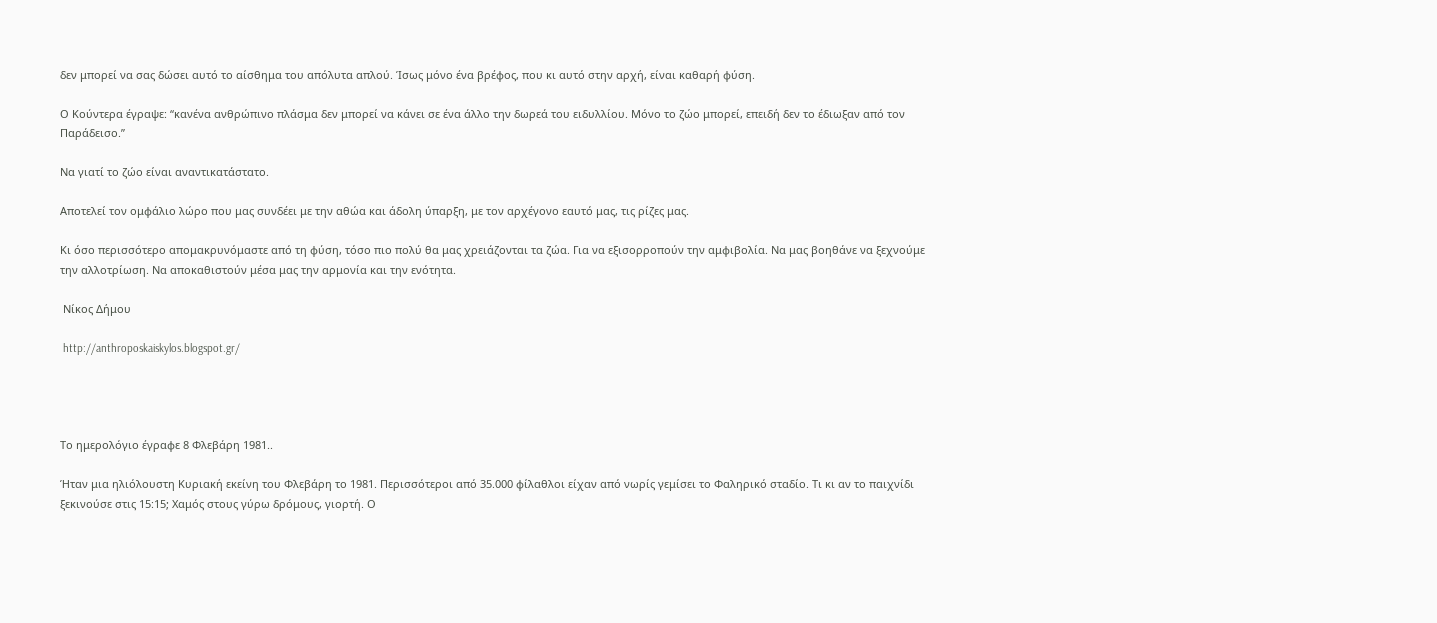δεν μπορεί να σας δώσει αυτό το αίσθημα του απόλυτα απλού. Ίσως μόνο ένα βρέφος, που κι αυτό στην αρχή, είναι καθαρή φύση.

Ο Κούντερα έγραψε: “κανένα ανθρώπινο πλάσμα δεν μπορεί να κάνει σε ένα άλλο την δωρεά του ειδυλλίου. Μόνο το ζώο μπορεί, επειδή δεν το έδιωξαν από τον Παράδεισο.”

Να γιατί το ζώο είναι αναντικατάστατο.

Αποτελεί τον ομφάλιο λώρο που μας συνδέει με την αθώα και άδολη ύπαρξη, με τον αρχέγονο εαυτό μας, τις ρίζες μας.

Κι όσο περισσότερο απομακρυνόμαστε από τη φύση, τόσο πιο πολύ θα μας χρειάζονται τα ζώα. Για να εξισορροπούν την αμφιβολία. Να μας βοηθάνε να ξεχνούμε την αλλοτρίωση. Να αποκαθιστούν μέσα μας την αρμονία και την ενότητα.

 Νίκος Δήμου

 http://anthroposkaiskylos.blogspot.gr/




Το ημερολόγιο έγραφε 8 Φλεβάρη 1981..

Ήταν μια ηλιόλουστη Κυριακή εκείνη του Φλεβάρη το 1981. Περισσότεροι από 35.000 φίλαθλοι είχαν από νωρίς γεμίσει το Φαληρικό σταδίο. Τι κι αν το παιχνίδι ξεκινούσε στις 15:15; Χαμός στους γύρω δρόμους, γιορτή. Ο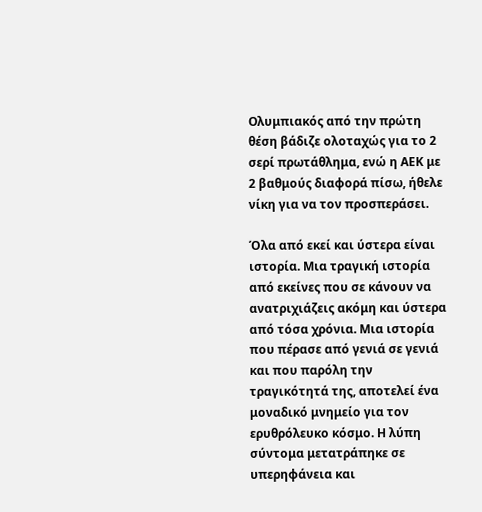Ολυμπιακός από την πρώτη θέση βάδιζε ολοταχώς για το 2 σερί πρωτάθλημα, ενώ η ΑΕΚ με 2 βαθμούς διαφορά πίσω, ήθελε νίκη για να τον προσπεράσει.

Όλα από εκεί και ύστερα είναι ιστορία. Μια τραγική ιστορία από εκείνες που σε κάνουν να ανατριχιάζεις ακόμη και ύστερα από τόσα χρόνια. Μια ιστορία που πέρασε από γενιά σε γενιά και που παρόλη την τραγικότητά της, αποτελεί ένα μοναδικό μνημείο για τον ερυθρόλευκο κόσμο. Η λύπη σύντομα μετατράπηκε σε υπερηφάνεια και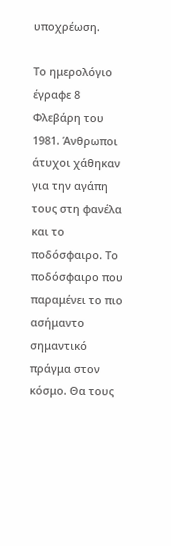υποχρέωση.

Το ημερολόγιο έγραφε 8 Φλεβάρη του 1981. Άνθρωποι άτυχοι χάθηκαν για την αγάπη τους στη φανέλα και το ποδόσφαιρο. Το ποδόσφαιρο που παραμένει το πιο ασήμαντο σημαντικό πράγμα στον κόσμο. Θα τους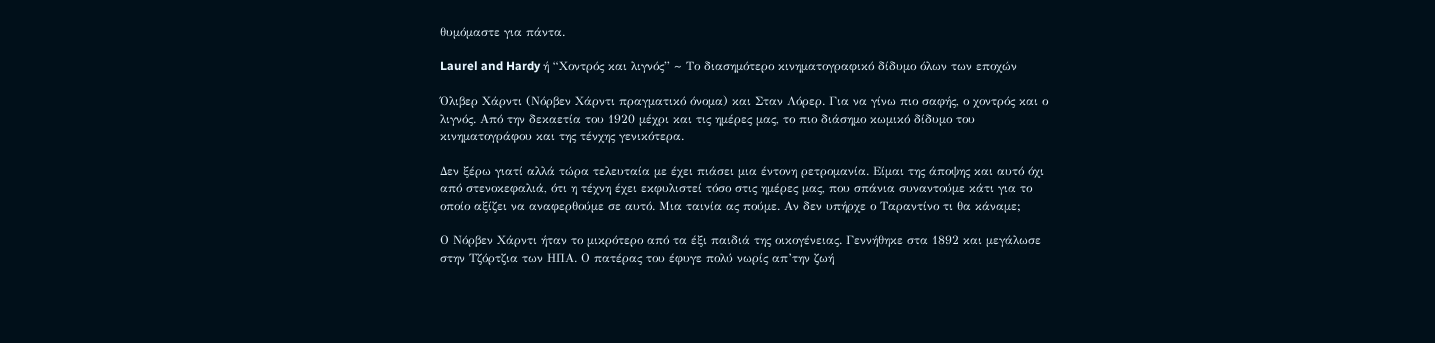θυμόμαστε για πάντα.

Laurel and Hardy ή “Χοντρός και λιγνός” ~ Το διασημότερο κινηματογραφικό δίδυμο όλων των εποχών

Όλιβερ Χάρντι (Νόρβεν Χάρντι πραγματικό όνομα) και Σταν Λόρερ. Για να γίνω πιο σαφής, ο χοντρός και ο λιγνός. Από την δεκαετία του 1920 μέχρι και τις ημέρες μας, το πιο διάσημο κωμικό δίδυμο του κινηματογράφου και της τένχης γενικότερα.

Δεν ξέρω γιατί αλλά τώρα τελευταία με έχει πιάσει μια έντονη ρετρομανία. Είμαι της άποψης και αυτό όχι από στενοκεφαλιά, ότι η τέχνη έχει εκφυλιστεί τόσο στις ημέρες μας, που σπάνια συναντούμε κάτι για το οποίο αξίζει να αναφερθούμε σε αυτό. Μια ταινία ας πούμε. Αν δεν υπήρχε ο Ταραντίνο τι θα κάναμε;

Ο Νόρβεν Χάρντι ήταν το μικρότερο από τα έξι παιδιά της οικογένειας. Γεννήθηκε στα 1892 και μεγάλωσε στην Τζόρτζια των ΗΠΑ. Ο πατέρας του έφυγε πολύ νωρίς απ’την ζωή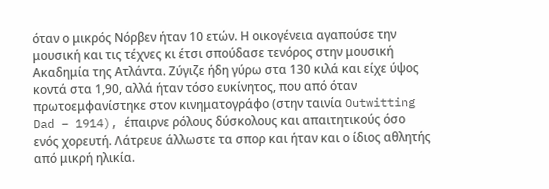όταν ο μικρός Νόρβεν ήταν 10 ετών. Η οικογένεια αγαπούσε την μουσική και τις τέχνες κι έτσι σπούδασε τενόρος στην μουσική Ακαδημία της Ατλάντα. Ζύγιζε ήδη γύρω στα 130 κιλά και είχε ύψος κοντά στα 1,90, αλλά ήταν τόσο ευκίνητος, που από όταν πρωτοεμφανίστηκε στον κινηματογράφο (στην ταινία Outwitting Dad – 1914), έπαιρνε ρόλους δύσκολους και απαιτητικούς όσο ενός χορευτή. Λάτρευε άλλωστε τα σπορ και ήταν και ο ίδιος αθλητής από μικρή ηλικία.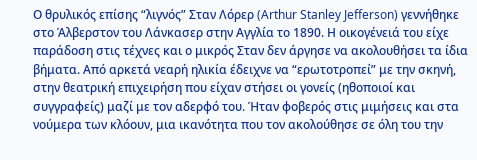Ο θρυλικός επίσης “λιγνός” Σταν Λόρερ (Arthur Stanley Jefferson) γεννήθηκε στο Άλβερστον του Λάνκασερ στην Αγγλία το 1890. Η οικογένειά του είχε παράδοση στις τέχνες και ο μικρός Σταν δεν άργησε να ακολουθήσει τα ίδια βήματα. Από αρκετά νεαρή ηλικία έδειχνε να “ερωτοτροπεί” με την σκηνή, στην θεατρική επιχειρήση που είχαν στήσει οι γονείς (ηθοποιοί και συγγραφείς) μαζί με τον αδερφό του. Ήταν φοβερός στις μιμήσεις και στα νούμερα των κλόουν, μια ικανότητα που τον ακολούθησε σε όλη του την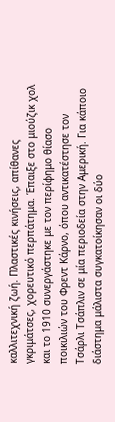καλλιτεχνική ζωή. Πλαστικές κινήσεις, απίθανες γκριμάτσες, χορευτικό περπάτημα. Έπαιξε στο μιούζικ χολ και το 1910 συνεργάστηκε με τον περίφημο θίασο ποικιλιών του Φρεντ Κάρνο, όπου αντικατέστησε τον Τσάρλι Τσάπλιν σε μία περιοδεία στην Αμερική. Για κάποιο διάστημα μάλιστα συγκατοίκησαν οι δύο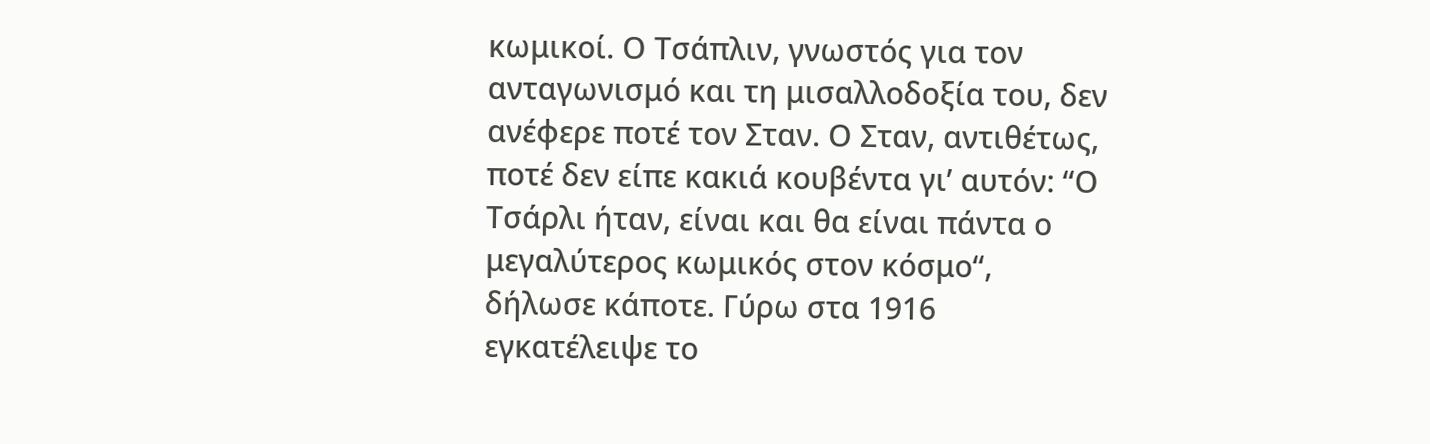κωμικοί. Ο Τσάπλιν, γνωστός για τον ανταγωνισμό και τη μισαλλοδοξία του, δεν ανέφερε ποτέ τον Σταν. Ο Σταν, αντιθέτως, ποτέ δεν είπε κακιά κουβέντα γι’ αυτόν: “Ο Τσάρλι ήταν, είναι και θα είναι πάντα ο μεγαλύτερος κωμικός στον κόσμο“, δήλωσε κάποτε. Γύρω στα 1916 εγκατέλειψε το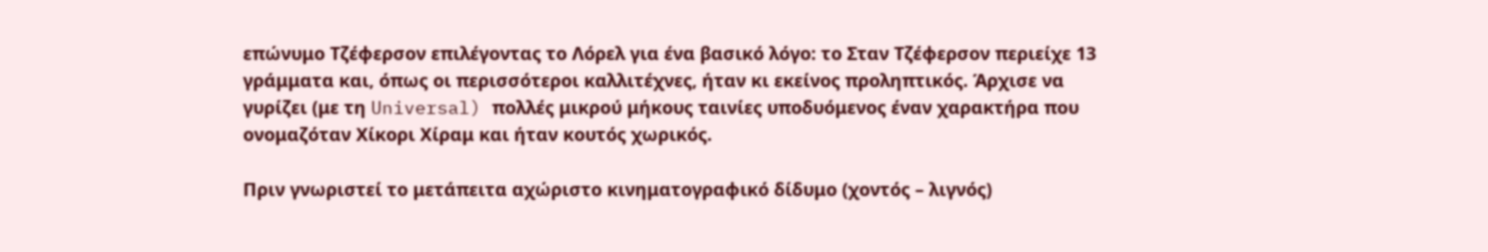επώνυμο Τζέφερσον επιλέγοντας το Λόρελ για ένα βασικό λόγο: το Σταν Τζέφερσον περιείχε 13 γράμματα και, όπως οι περισσότεροι καλλιτέχνες, ήταν κι εκείνος προληπτικός. Άρχισε να γυρίζει (με τη Universal) πολλές μικρού μήκους ταινίες υποδυόμενος έναν χαρακτήρα που ονομαζόταν Χίκορι Χίραμ και ήταν κουτός χωρικός.

Πριν γνωριστεί το μετάπειτα αχώριστο κινηματογραφικό δίδυμο (χοντός – λιγνός)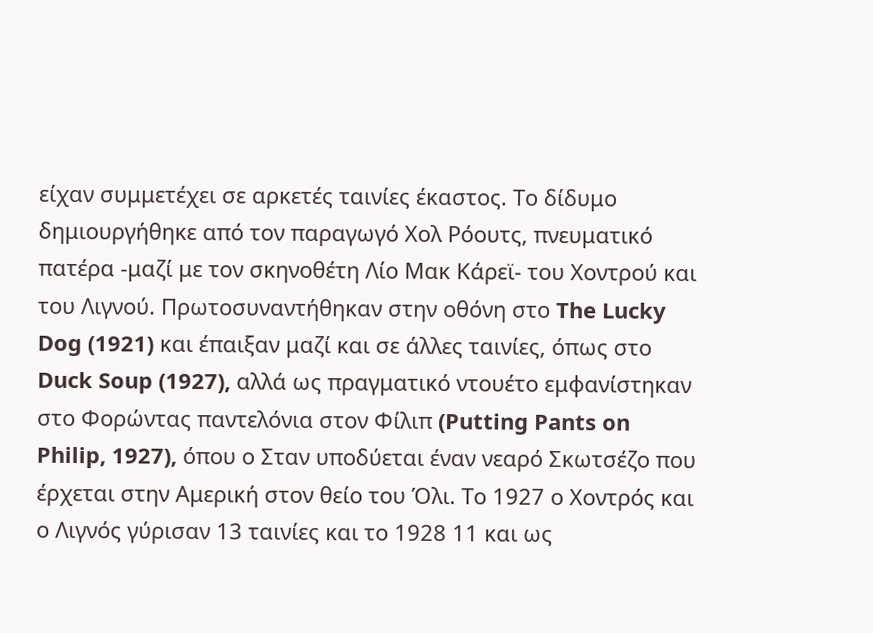είχαν συμμετέχει σε αρκετές ταινίες έκαστος. Το δίδυμο δημιουργήθηκε από τον παραγωγό Χολ Ρόουτς, πνευματικό πατέρα -μαζί με τον σκηνοθέτη Λίο Μακ Κάρεϊ- του Χοντρού και του Λιγνού. Πρωτοσυναντήθηκαν στην οθόνη στο The Lucky Dog (1921) και έπαιξαν μαζί και σε άλλες ταινίες, όπως στο Duck Soup (1927), αλλά ως πραγματικό ντουέτο εμφανίστηκαν στο Φορώντας παντελόνια στον Φίλιπ (Putting Pants on Philip, 1927), όπου ο Σταν υποδύεται έναν νεαρό Σκωτσέζο που έρχεται στην Αμερική στον θείο του Όλι. Το 1927 ο Χοντρός και ο Λιγνός γύρισαν 13 ταινίες και το 1928 11 και ως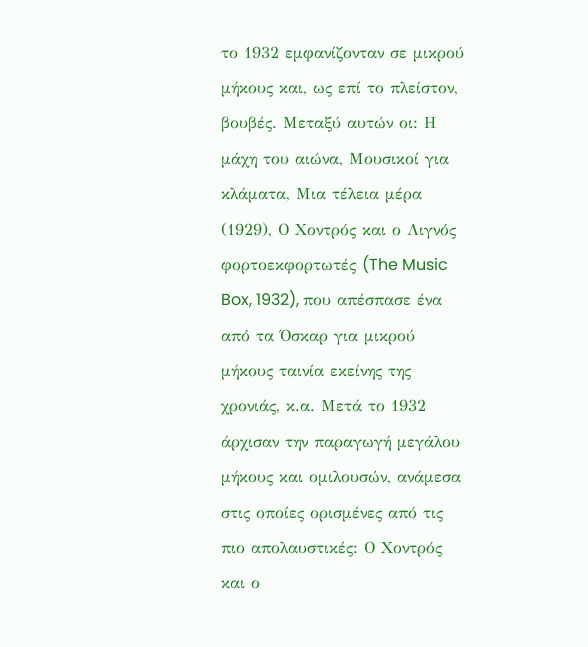το 1932 εμφανίζονταν σε μικρού μήκους και, ως επί το πλείστον, βουβές. Μεταξύ αυτών οι: Η μάχη του αιώνα, Μουσικοί για κλάματα, Μια τέλεια μέρα (1929), Ο Χοντρός και ο Λιγνός φορτοεκφορτωτές (The Music Box, 1932), που απέσπασε ένα από τα Όσκαρ για μικρού μήκους ταινία εκείνης της χρονιάς, κ.α. Μετά το 1932 άρχισαν την παραγωγή μεγάλου μήκους και ομιλουσών, ανάμεσα στις οποίες ορισμένες από τις πιο απολαυστικές: Ο Χοντρός και ο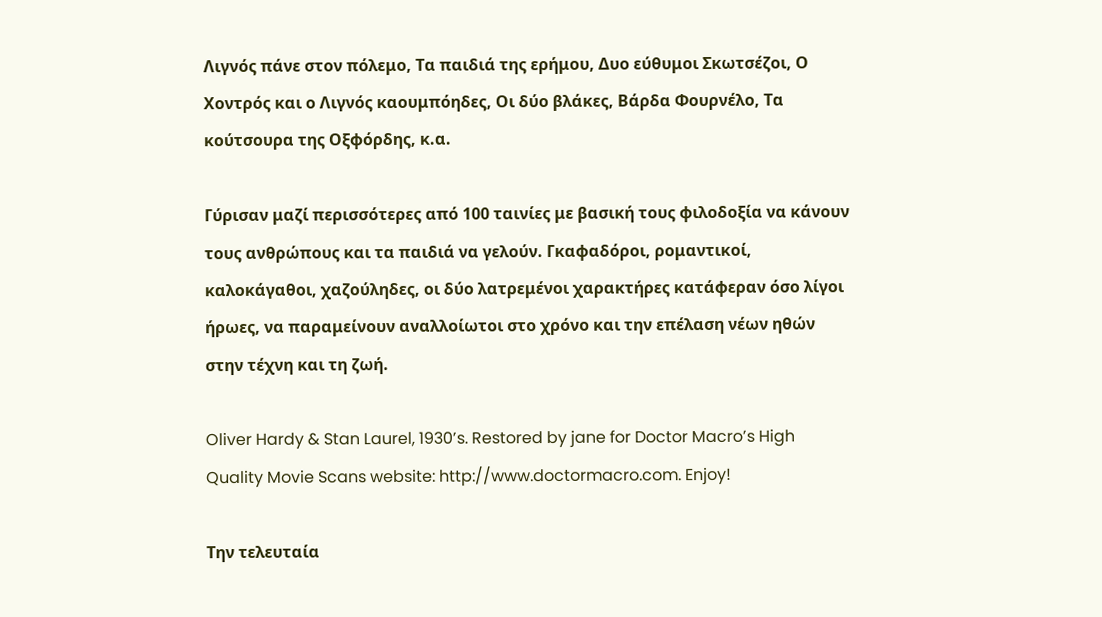Λιγνός πάνε στον πόλεμο, Τα παιδιά της ερήμου, Δυο εύθυμοι Σκωτσέζοι, Ο Χοντρός και ο Λιγνός καουμπόηδες, Οι δύο βλάκες, Βάρδα Φουρνέλο, Τα κούτσουρα της Οξφόρδης, κ.α.

Γύρισαν μαζί περισσότερες από 100 ταινίες με βασική τους φιλοδοξία να κάνουν τους ανθρώπους και τα παιδιά να γελούν. Γκαφαδόροι, ρομαντικοί, καλοκάγαθοι, χαζούληδες, οι δύο λατρεμένοι χαρακτήρες κατάφεραν όσο λίγοι ήρωες, να παραμείνουν αναλλοίωτοι στο χρόνο και την επέλαση νέων ηθών στην τέχνη και τη ζωή.

Oliver Hardy & Stan Laurel, 1930’s. Restored by jane for Doctor Macro’s High Quality Movie Scans website: http://www.doctormacro.com. Enjoy!

Την τελευταία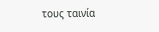τους ταινία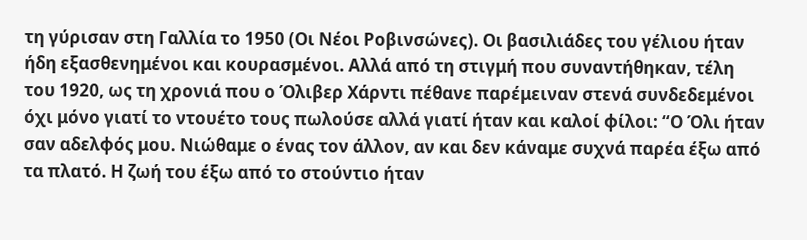τη γύρισαν στη Γαλλία το 1950 (Οι Νέοι Ροβινσώνες). Οι βασιλιάδες του γέλιου ήταν ήδη εξασθενημένοι και κουρασμένοι. Αλλά από τη στιγμή που συναντήθηκαν, τέλη του 1920, ως τη χρονιά που ο Όλιβερ Χάρντι πέθανε παρέμειναν στενά συνδεδεμένοι όχι μόνο γιατί το ντουέτο τους πωλούσε αλλά γιατί ήταν και καλοί φίλοι: “Ο Όλι ήταν σαν αδελφός μου. Νιώθαμε ο ένας τον άλλον, αν και δεν κάναμε συχνά παρέα έξω από τα πλατό. Η ζωή του έξω από το στούντιο ήταν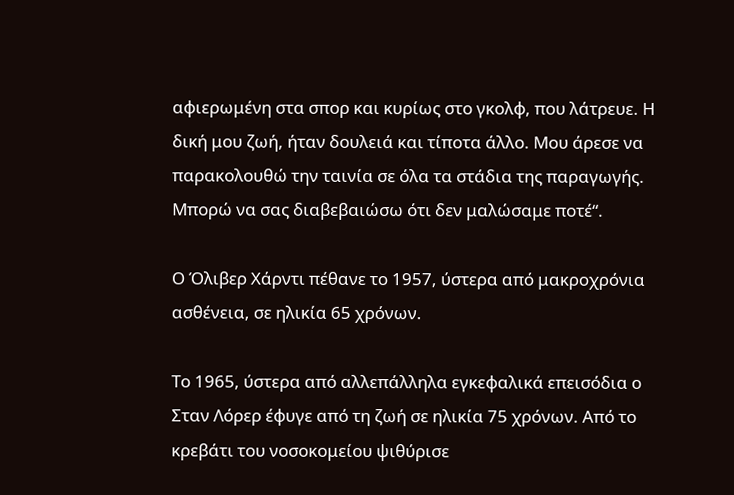αφιερωμένη στα σπορ και κυρίως στο γκολφ, που λάτρευε. Η δική μου ζωή, ήταν δουλειά και τίποτα άλλο. Μου άρεσε να παρακολουθώ την ταινία σε όλα τα στάδια της παραγωγής. Μπορώ να σας διαβεβαιώσω ότι δεν μαλώσαμε ποτέ“.

Ο Όλιβερ Χάρντι πέθανε το 1957, ύστερα από μακροχρόνια ασθένεια, σε ηλικία 65 χρόνων.

Το 1965, ύστερα από αλλεπάλληλα εγκεφαλικά επεισόδια ο Σταν Λόρερ έφυγε από τη ζωή σε ηλικία 75 χρόνων. Από το κρεβάτι του νοσοκομείου ψιθύρισε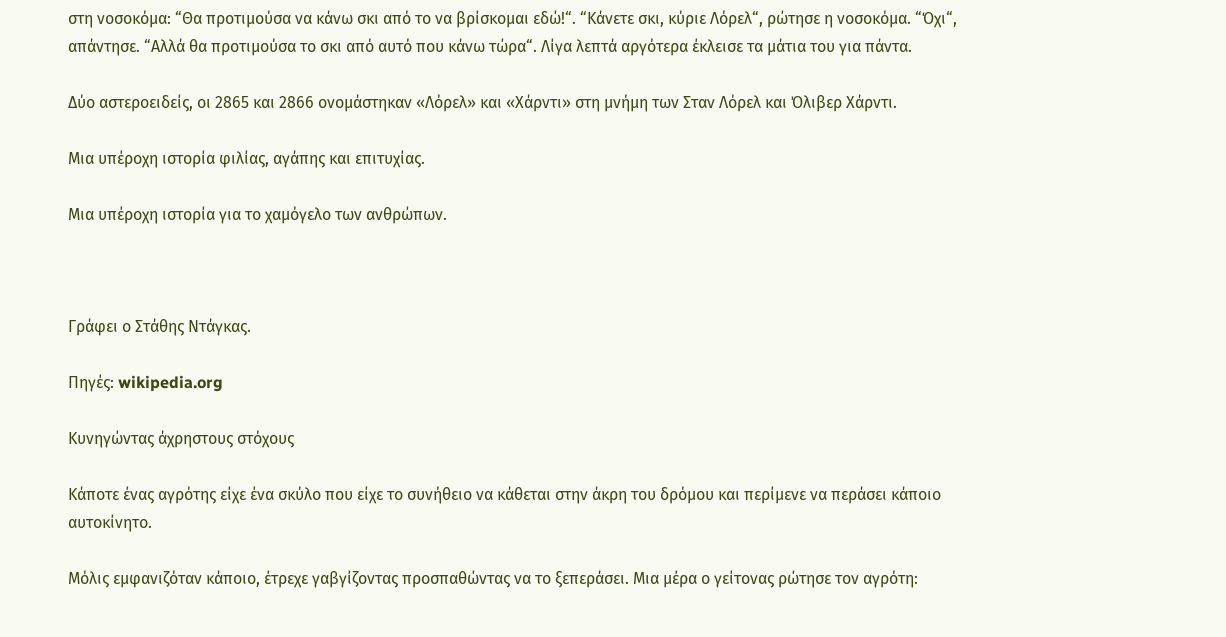στη νοσοκόμα: “Θα προτιμούσα να κάνω σκι από το να βρίσκομαι εδώ!“. “Κάνετε σκι, κύριε Λόρελ“, ρώτησε η νοσοκόμα. “Όχι“, απάντησε. “Αλλά θα προτιμούσα το σκι από αυτό που κάνω τώρα“. Λίγα λεπτά αργότερα έκλεισε τα μάτια του για πάντα.

Δύο αστεροειδείς, οι 2865 και 2866 ονομάστηκαν «Λόρελ» και «Χάρντι» στη μνήμη των Σταν Λόρελ και Όλιβερ Χάρντι.

Μια υπέροχη ιστορία φιλίας, αγάπης και επιτυχίας.

Μια υπέροχη ιστορία για το χαμόγελο των ανθρώπων.



Γράφει ο Στάθης Ντάγκας.

Πηγές: wikipedia.org

Κυνηγώντας άχρηστους στόχους

Κάποτε ένας αγρότης είχε ένα σκύλο που είχε το συνήθειο να κάθεται στην άκρη του δρόμου και περίμενε να περάσει κάποιο αυτοκίνητο.

Μόλις εμφανιζόταν κάποιο, έτρεχε γαβγίζοντας προσπαθώντας να το ξεπεράσει. Μια μέρα ο γείτονας ρώτησε τον αγρότη: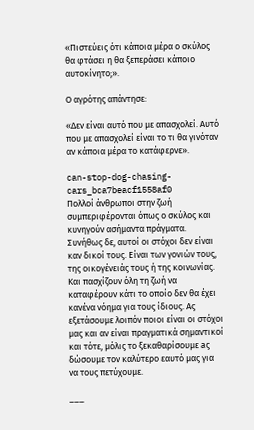«Πιστεύεις ότι κάποια μέρα ο σκύλος θα φτάσει η θα ξεπεράσει κάποιο αυτοκίνητο;».

Ο αγρότης απάντησε:

«Δεν είναι αυτό που με απασχολεί. Αυτό που με απασχολεί είναι το τι θα γινόταν αν κάποια μέρα το κατάφερνε».

can-stop-dog-chasing-cars_bca7beacf1558af0
Πολλοί άνθρωποι στην ζωή συμπεριφέρονται όπως ο σκύλος και κυνηγούν ασήμαντα πράγματα. Συνήθως δε, αυτοί οι στόχοι δεν είναι καν δικοί τους. Είναι των γονιών τους, της οικογένειάς τους ή της κοινωνίας. Και πασχίζουν όλη τη ζωή να καταφέρουν κάτι το οποίο δεν θα έχει κανένα νόημα για τους ίδιους. Ας εξετάσουμε λοιπόν ποιοι είναι οι στόχοι μας και αν είναι πραγματικά σημαντικοί και τότε, μόλις το ξεκαθαρίσουμε aς δώσουμε τον καλύτερο εαυτό μας για να τους πετύχουμε.

___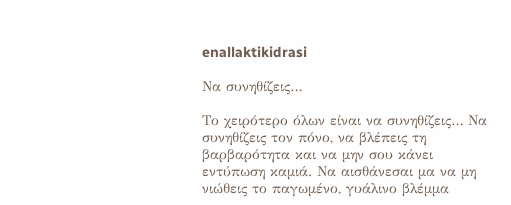enallaktikidrasi

Να συνηθίζεις…

Tο χειρότερο όλων είναι να συνηθίζεις… Να συνηθίζεις τον πόνο, να βλέπεις τη βαρβαρότητα και να μην σου κάνει εντύπωση καμιά. Να αισθάνεσαι μα να μη νιώθεις το παγωμένο, γυάλινο βλέμμα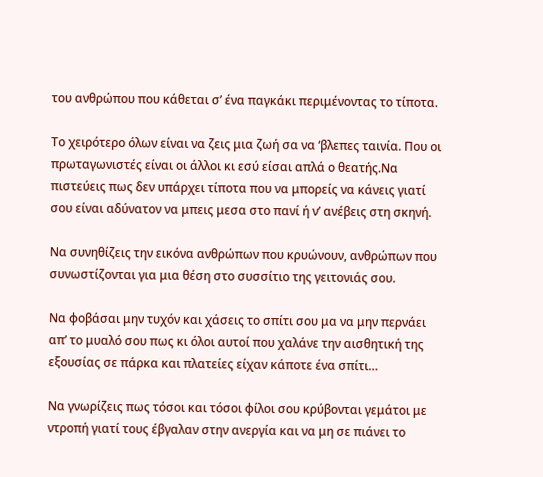του ανθρώπου που κάθεται σ’ ένα παγκάκι περιμένοντας το τίποτα.

Το χειρότερο όλων είναι να ζεις μια ζωή σα να ‘βλεπες ταινία. Που οι πρωταγωνιστές είναι οι άλλοι κι εσύ είσαι απλά ο θεατής.Να πιστεύεις πως δεν υπάρχει τίποτα που να μπορείς να κάνεις γιατί σου είναι αδύνατον να μπεις μεσα στο πανί ή ν’ ανέβεις στη σκηνή.

Να συνηθίζεις την εικόνα ανθρώπων που κρυώνουν, ανθρώπων που συνωστίζονται για μια θέση στο συσσίτιο της γειτονιάς σου.

Να φοβάσαι μην τυχόν και χάσεις το σπίτι σου μα να μην περνάει απ’ το μυαλό σου πως κι όλοι αυτοί που χαλάνε την αισθητική της εξουσίας σε πάρκα και πλατείες είχαν κάποτε ένα σπίτι…

Να γνωρίζεις πως τόσοι και τόσοι φίλοι σου κρύβονται γεμάτοι με ντροπή γιατί τους έβγαλαν στην ανεργία και να μη σε πιάνει το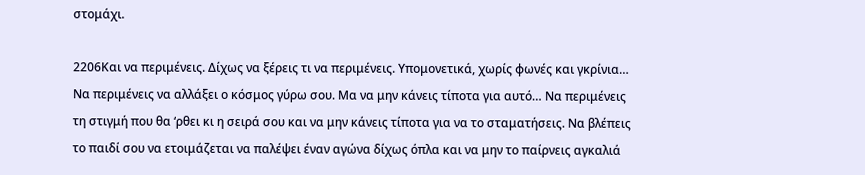στομάχι.

2206Και να περιμένεις. Δίχως να ξέρεις τι να περιμένεις. Υπομονετικά, χωρίς φωνές και γκρίνια… Να περιμένεις να αλλάξει ο κόσμος γύρω σου. Μα να μην κάνεις τίποτα για αυτό… Να περιμένεις τη στιγμή που θα ‘ρθει κι η σειρά σου και να μην κάνεις τίποτα για να το σταματήσεις. Να βλέπεις το παιδί σου να ετοιμάζεται να παλέψει έναν αγώνα δίχως όπλα και να μην το παίρνεις αγκαλιά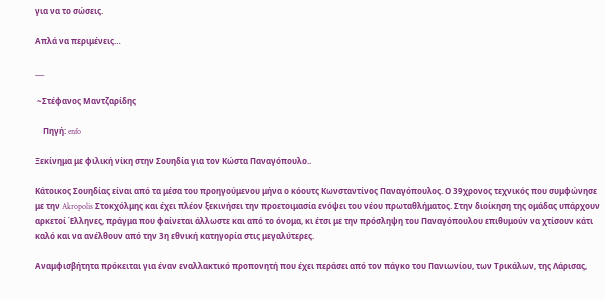για να το σώσεις.

Απλά να περιμένεις…

___

 ~Στέφανος Μαντζαρίδης

    Πηγή: enfo

Ξεκίνημα με φιλική νίκη στην Σουηδία για τον Κώστα Παναγόπουλο..

Κάτοικος Σουηδίας είναι από τα μέσα του προηγούμενου μήνα ο κόουτς Κωνσταντίνος Παναγόπουλος. Ο 39χρονος τεχνικός που συμφώνησε με την Akropolis Στοκχόλμης και έχει πλέον ξεκινήσει την προετοιμασία ενόψει του νέου πρωταθλήματος. Στην διοίκηση της ομάδας υπάρχουν αρκετοί Έλληνες, πράγμα που φαίνεται άλλωστε και από το όνομα, κι έτσι με την πρόσληψη του Παναγόπουλου επιθυμούν να χτίσουν κάτι καλό και να ανέλθουν από την 3η εθνική κατηγορία στις μεγαλύτερες.

Αναμφισβήτητα πρόκειται για έναν εναλλακτικό προπονητή που έχει περάσει από τον πάγκο του Πανιωνίου, των Τρικάλων, της Λάρισας,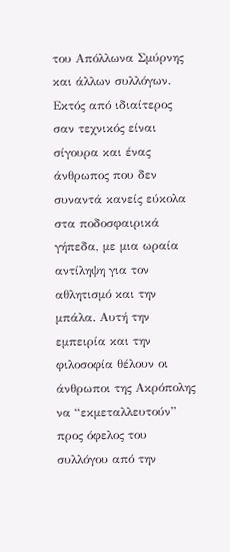του Απόλλωνα Σμύρνης και άλλων συλλόγων. Εκτός από ιδιαίτερος σαν τεχνικός είναι σίγουρα και ένας άνθρωπος που δεν συναντά κανείς εύκολα στα ποδοσφαιρικά γήπεδα, με μια ωραία αντίληψη για τον αθλητισμό και την μπάλα. Αυτή την εμπειρία και την φιλοσοφία θέλουν οι άνθρωποι της Ακρόπολης να “εκμεταλλευτούν” προς όφελος του συλλόγου από την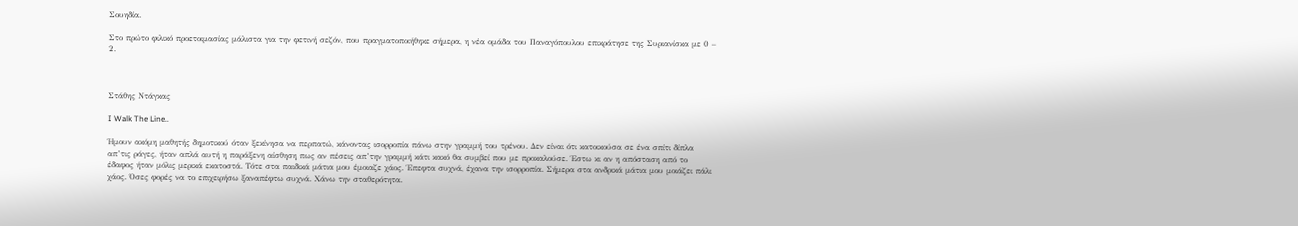Σουηδία.

Στο πρώτο φιλικό προετοιμασίας μάλιστα για την φετινή σεζόν, που πραγματοποιήθηκε σήμερα, η νέα ομάδα του Παναγόπουλου επικράτησε της Συριανίσκα με 0 – 2.



Στάθης Ντάγκας

I Walk The Line..

Ήμουν ακόμη μαθητής δημοτικού όταν ξεκίνησα να περπατώ, κάνοντας ισορροπία πάνω στην γραμμή του τρένου. Δεν είναι ότι κατοικούσα σε ένα σπίτι δίπλα απ’τις ράγες, ήταν απλά αυτή η παράξενη αίσθηση πως αν πέσεις απ’την γραμμή κάτι κακό θα συμβεί που με προκαλούσε. Έστω κι αν η απόσταση από το έδαφος ήταν μόλις μερικά εκατοστά. Τότε στα παιδικά μάτια μου έμοιαζε χάος. Έπεφτα συχνά, έχανα την ισορροπία. Σήμερα στα ανδρικά μάτια μου μοιάζει πάλι χάος. Όσες φορές να το επιχειρήσω ξαναπέφτω συχνά. Χάνω την σταθερότητα.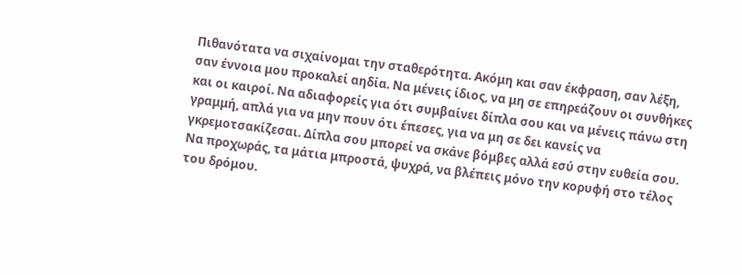Πιθανότατα να σιχαίνομαι την σταθερότητα. Ακόμη και σαν έκφραση, σαν λέξη, σαν έννοια μου προκαλεί αηδία. Να μένεις ίδιος, να μη σε επηρεάζουν οι συνθήκες και οι καιροί. Να αδιαφορείς για ότι συμβαίνει δίπλα σου και να μένεις πάνω στη γραμμή, απλά για να μην πουν ότι έπεσες, για να μη σε δει κανείς να γκρεμοτσακίζεσαι. Δίπλα σου μπορεί να σκάνε βόμβες αλλά εσύ στην ευθεία σου. Να προχωράς, τα μάτια μπροστά, ψυχρά, να βλέπεις μόνο την κορυφή στο τέλος του δρόμου.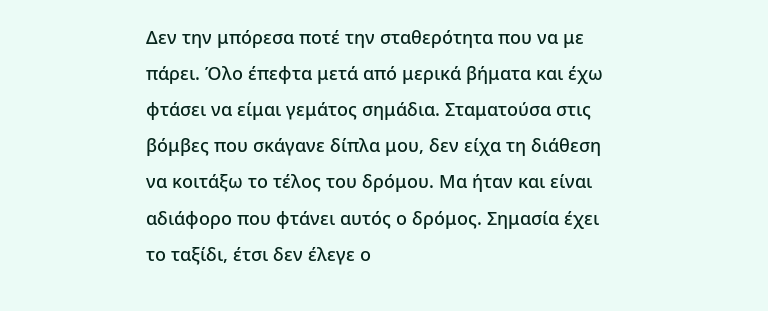Δεν την μπόρεσα ποτέ την σταθερότητα που να με πάρει. Όλο έπεφτα μετά από μερικά βήματα και έχω φτάσει να είμαι γεμάτος σημάδια. Σταματούσα στις βόμβες που σκάγανε δίπλα μου, δεν είχα τη διάθεση να κοιτάξω το τέλος του δρόμου. Μα ήταν και είναι αδιάφορο που φτάνει αυτός ο δρόμος. Σημασία έχει το ταξίδι, έτσι δεν έλεγε ο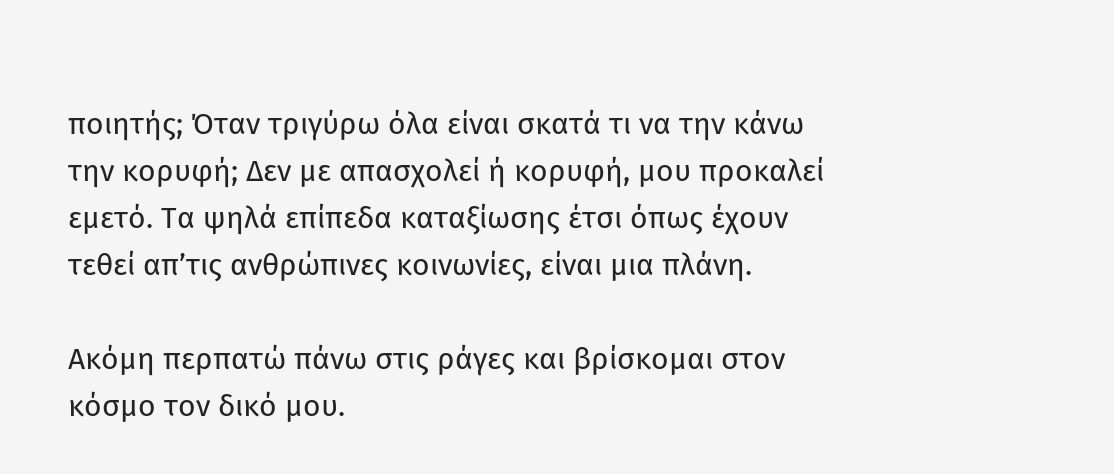ποιητής; Όταν τριγύρω όλα είναι σκατά τι να την κάνω την κορυφή; Δεν με απασχολεί ή κορυφή, μου προκαλεί εμετό. Τα ψηλά επίπεδα καταξίωσης έτσι όπως έχουν τεθεί απ’τις ανθρώπινες κοινωνίες, είναι μια πλάνη.

Ακόμη περπατώ πάνω στις ράγες και βρίσκομαι στον κόσμο τον δικό μου.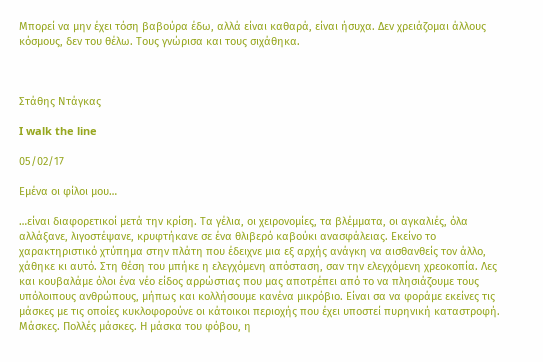Μπορεί να μην έχει τόση βαβούρα έδω, αλλά είναι καθαρά, είναι ήσυχα. Δεν χρειάζομαι άλλους κόσμους, δεν του θέλω. Τους γνώρισα και τους σιχάθηκα.



Στάθης Ντάγκας

I walk the line

05/02/17

Εμένα οι φίλοι μου…

…είναι διαφορετικοί μετά την κρίση. Τα γέλια, οι χειρονομίες, τα βλέμματα, οι αγκαλιές, όλα αλλάξανε, λιγοστέψανε, κρυφτήκανε σε ένα θλιβερό καβούκι ανασφάλειας. Εκείνο το χαρακτηριστικό χτύπημα στην πλάτη που έδειχνε μια εξ αρχής ανάγκη να αισθανθείς τον άλλο, χάθηκε κι αυτό. Στη θέση του μπήκε η ελεγχόμενη απόσταση, σαν την ελεγχόμενη χρεοκοπία. Λες και κουβαλάμε όλοι ένα νέο είδος αρρώστιας που μας αποτρέπει από το να πλησιάζουμε τους υπόλοιπους ανθρώπους, μήπως και κολλήσουμε κανένα μικρόβιο. Είναι σα να φοράμε εκείνες τις μάσκες με τις οποίες κυκλοφορούνε οι κάτοικοι περιοχής που έχει υποστεί πυρηνική καταστροφή. Μάσκες. Πολλές μάσκες. Η μάσκα του φόβου, η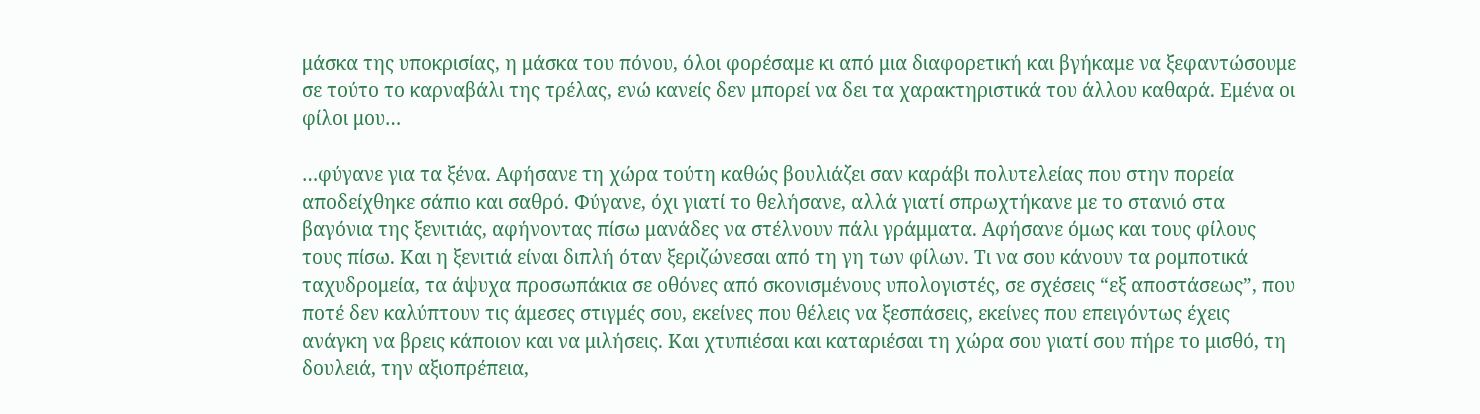μάσκα της υποκρισίας, η μάσκα του πόνου, όλοι φορέσαμε κι από μια διαφορετική και βγήκαμε να ξεφαντώσουμε σε τούτο το καρναβάλι της τρέλας, ενώ κανείς δεν μπορεί να δει τα χαρακτηριστικά του άλλου καθαρά. Εμένα οι φίλοι μου…

…φύγανε για τα ξένα. Αφήσανε τη χώρα τούτη καθώς βουλιάζει σαν καράβι πολυτελείας που στην πορεία αποδείχθηκε σάπιο και σαθρό. Φύγανε, όχι γιατί το θελήσανε, αλλά γιατί σπρωχτήκανε με το στανιό στα βαγόνια της ξενιτιάς, αφήνοντας πίσω μανάδες να στέλνουν πάλι γράμματα. Αφήσανε όμως και τους φίλους τους πίσω. Και η ξενιτιά είναι διπλή όταν ξεριζώνεσαι από τη γη των φίλων. Τι να σου κάνουν τα ρομποτικά ταχυδρομεία, τα άψυχα προσωπάκια σε οθόνες από σκονισμένους υπολογιστές, σε σχέσεις “εξ αποστάσεως”, που ποτέ δεν καλύπτουν τις άμεσες στιγμές σου, εκείνες που θέλεις να ξεσπάσεις, εκείνες που επειγόντως έχεις ανάγκη να βρεις κάποιον και να μιλήσεις. Και χτυπιέσαι και καταριέσαι τη χώρα σου γιατί σου πήρε το μισθό, τη δουλειά, την αξιοπρέπεια,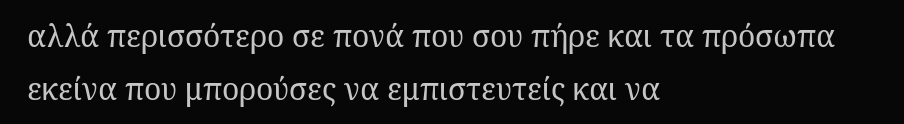αλλά περισσότερο σε πονά που σου πήρε και τα πρόσωπα εκείνα που μπορούσες να εμπιστευτείς και να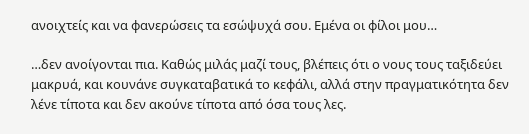ανοιχτείς και να φανερώσεις τα εσώψυχά σου. Εμένα οι φίλοι μου…

…δεν ανοίγονται πια. Καθώς μιλάς μαζί τους, βλέπεις ότι ο νους τους ταξιδεύει μακρυά, και κουνάνε συγκαταβατικά το κεφάλι, αλλά στην πραγματικότητα δεν λένε τίποτα και δεν ακούνε τίποτα από όσα τους λες.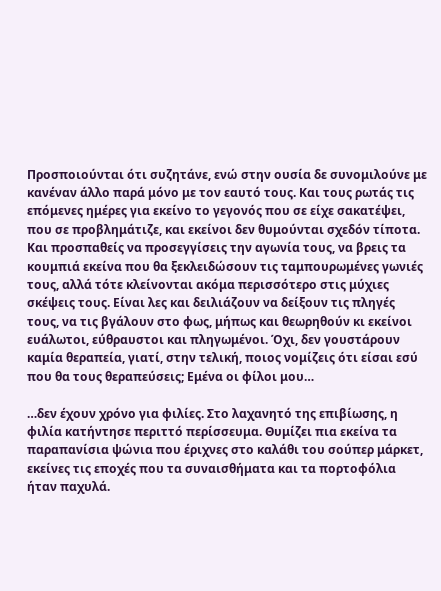Προσποιούνται ότι συζητάνε, ενώ στην ουσία δε συνομιλούνε με κανέναν άλλο παρά μόνο με τον εαυτό τους. Και τους ρωτάς τις επόμενες ημέρες για εκείνο το γεγονός που σε είχε σακατέψει, που σε προβλημάτιζε, και εκείνοι δεν θυμούνται σχεδόν τίποτα. Και προσπαθείς να προσεγγίσεις την αγωνία τους, να βρεις τα κουμπιά εκείνα που θα ξεκλειδώσουν τις ταμπουρωμένες γωνιές τους, αλλά τότε κλείνονται ακόμα περισσότερο στις μύχιες σκέψεις τους. Είναι λες και δειλιάζουν να δείξουν τις πληγές τους, να τις βγάλουν στο φως, μήπως και θεωρηθούν κι εκείνοι ευάλωτοι, εύθραυστοι και πληγωμένοι. Όχι, δεν γουστάρουν καμία θεραπεία, γιατί, στην τελική, ποιος νομίζεις ότι είσαι εσύ που θα τους θεραπεύσεις; Εμένα οι φίλοι μου…

…δεν έχουν χρόνο για φιλίες. Στο λαχανητό της επιβίωσης, η φιλία κατήντησε περιττό περίσσευμα. Θυμίζει πια εκείνα τα παραπανίσια ψώνια που έριχνες στο καλάθι του σούπερ μάρκετ, εκείνες τις εποχές που τα συναισθήματα και τα πορτοφόλια ήταν παχυλά.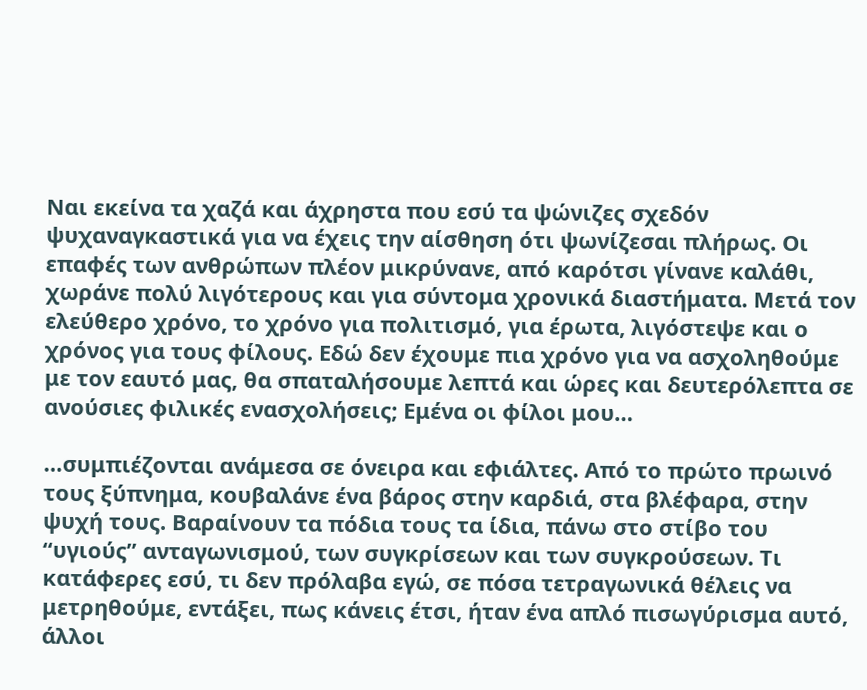Ναι εκείνα τα χαζά και άχρηστα που εσύ τα ψώνιζες σχεδόν ψυχαναγκαστικά για να έχεις την αίσθηση ότι ψωνίζεσαι πλήρως. Οι επαφές των ανθρώπων πλέον μικρύνανε, από καρότσι γίνανε καλάθι, χωράνε πολύ λιγότερους και για σύντομα χρονικά διαστήματα. Μετά τον ελεύθερο χρόνο, το χρόνο για πολιτισμό, για έρωτα, λιγόστεψε και ο χρόνος για τους φίλους. Εδώ δεν έχουμε πια χρόνο για να ασχοληθούμε με τον εαυτό μας, θα σπαταλήσουμε λεπτά και ώρες και δευτερόλεπτα σε ανούσιες φιλικές ενασχολήσεις; Εμένα οι φίλοι μου…

…συμπιέζονται ανάμεσα σε όνειρα και εφιάλτες. Από το πρώτο πρωινό τους ξύπνημα, κουβαλάνε ένα βάρος στην καρδιά, στα βλέφαρα, στην ψυχή τους. Βαραίνουν τα πόδια τους τα ίδια, πάνω στο στίβο του “υγιούς” ανταγωνισμού, των συγκρίσεων και των συγκρούσεων. Τι κατάφερες εσύ, τι δεν πρόλαβα εγώ, σε πόσα τετραγωνικά θέλεις να μετρηθούμε, εντάξει, πως κάνεις έτσι, ήταν ένα απλό πισωγύρισμα αυτό, άλλοι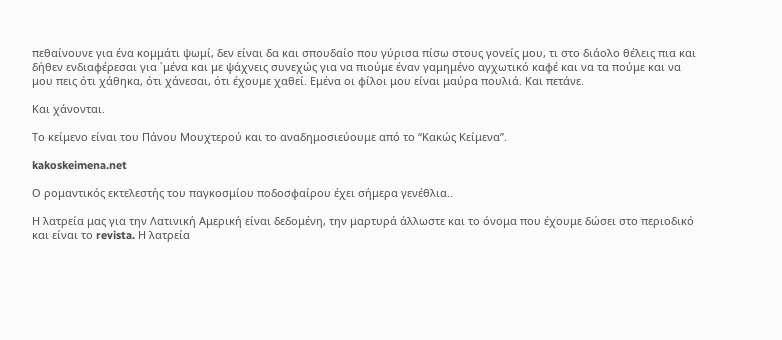πεθαίνουνε για ένα κομμάτι ψωμί, δεν είναι δα και σπουδαίο που γύρισα πίσω στους γονείς μου, τι στο διάολο θέλεις πια και δήθεν ενδιαφέρεσαι για ΄μένα και με ψάχνεις συνεχώς για να πιούμε έναν γαμημένο αγχωτικό καφέ και να τα πούμε και να μου πεις ότι χάθηκα, ότι χάνεσαι, ότι έχουμε χαθεί. Εμένα οι φίλοι μου είναι μαύρα πουλιά. Και πετάνε.

Και χάνονται.

Το κείμενο είναι του Πάνου Μουχτερού και το αναδημοσιεύουμε από το “Κακώς Κείμενα”.

kakoskeimena.net

Ο ρομαντικός εκτελεστής του παγκοσμίου ποδοσφαίρου έχει σήμερα γενέθλια..

Η λατρεία μας για την Λατινική Αμερική είναι δεδομένη, την μαρτυρά άλλωστε και το όνομα που έχουμε δώσει στο περιοδικό και είναι το revista. Η λατρεία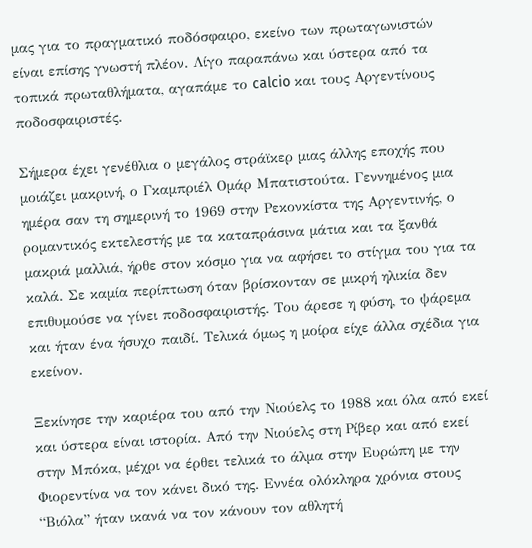μας για το πραγματικό ποδόσφαιρο, εκείνο των πρωταγωνιστών είναι επίσης γνωστή πλέον. Λίγο παραπάνω και ύστερα από τα τοπικά πρωταθλήματα, αγαπάμε το calcio και τους Αργεντίνους ποδοσφαιριστές.

Σήμερα έχει γενέθλια ο μεγάλος στράϊκερ μιας άλλης εποχής που μοιάζει μακρινή, ο Γκαμπριέλ Ομάρ Μπατιστούτα. Γεννημένος μια ημέρα σαν τη σημερινή το 1969 στην Ρεκονκίστα της Αργεντινής, ο ρομαντικός εκτελεστής με τα καταπράσινα μάτια και τα ξανθά μακριά μαλλιά, ήρθε στον κόσμο για να αφήσει το στίγμα του για τα καλά. Σε καμία περίπτωση όταν βρίσκονταν σε μικρή ηλικία δεν επιθυμούσε να γίνει ποδοσφαιριστής. Του άρεσε η φύση, το ψάρεμα και ήταν ένα ήσυχο παιδί. Τελικά όμως η μοίρα είχε άλλα σχέδια για εκείνον.

Ξεκίνησε την καριέρα του από την Νιούελς το 1988 και όλα από εκεί και ύστερα είναι ιστορία. Από την Νιούελς στη Ρίβερ και από εκεί στην Μπόκα, μέχρι να έρθει τελικά το άλμα στην Ευρώπη με την Φιορεντίνα να τον κάνει δικό της. Εννέα ολόκληρα χρόνια στους “Βιόλα” ήταν ικανά να τον κάνουν τον αθλητή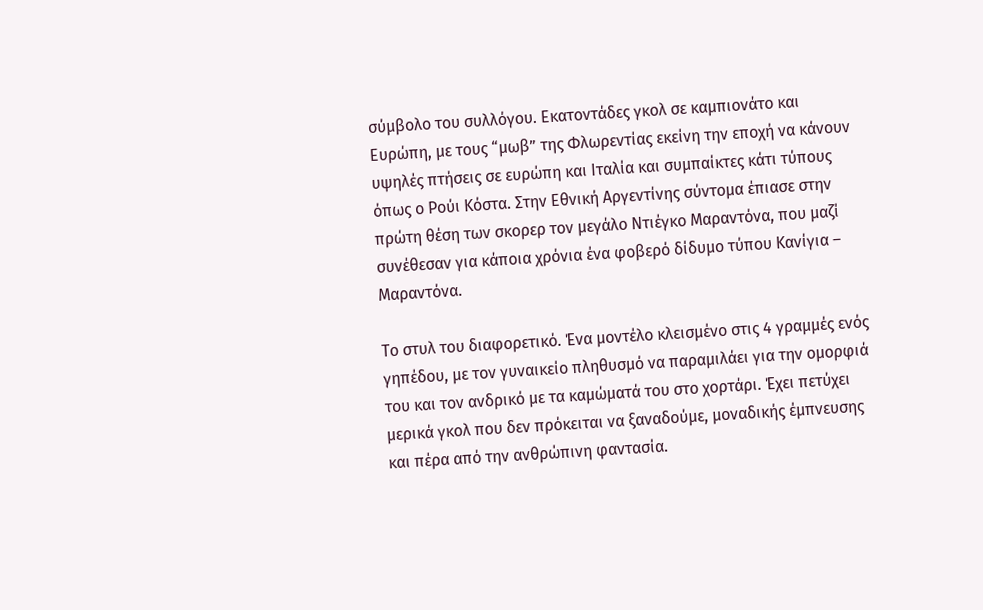σύμβολο του συλλόγου. Εκατοντάδες γκολ σε καμπιονάτο και Ευρώπη, με τους “μωβ” της Φλωρεντίας εκείνη την εποχή να κάνουν υψηλές πτήσεις σε ευρώπη και Ιταλία και συμπαίκτες κάτι τύπους όπως ο Ρούι Κόστα. Στην Εθνική Αργεντίνης σύντομα έπιασε στην πρώτη θέση των σκορερ τον μεγάλο Ντιέγκο Μαραντόνα, που μαζί συνέθεσαν για κάποια χρόνια ένα φοβερό δίδυμο τύπου Κανίγια – Μαραντόνα.

Το στυλ του διαφορετικό. Ένα μοντέλο κλεισμένο στις 4 γραμμές ενός γηπέδου, με τον γυναικείο πληθυσμό να παραμιλάει για την ομορφιά του και τον ανδρικό με τα καμώματά του στο χορτάρι. Έχει πετύχει μερικά γκολ που δεν πρόκειται να ξαναδούμε, μοναδικής έμπνευσης και πέρα από την ανθρώπινη φαντασία.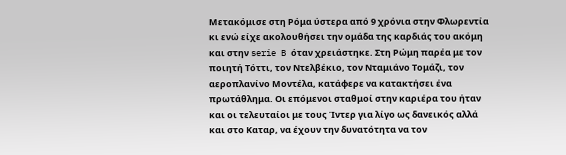Μετακόμισε στη Ρόμα ύστερα από 9 χρόνια στην Φλωρεντία κι ενώ είχε ακολουθήσει την ομάδα της καρδιάς του ακόμη και στην serie B όταν χρειάστηκε. Στη Ρώμη παρέα με τον ποιητή Τόττι, τον Ντελβέκιο, τον Νταμιάνο Τομάζι, τον αεροπλανίνο Μοντέλα, κατάφερε να κατακτήσει ένα πρωτάθλημα. Οι επόμενοι σταθμοί στην καριέρα του ήταν και οι τελευταίοι με τους Ίντερ για λίγο ως δανεικός αλλά και στο Καταρ, να έχουν την δυνατότητα να τον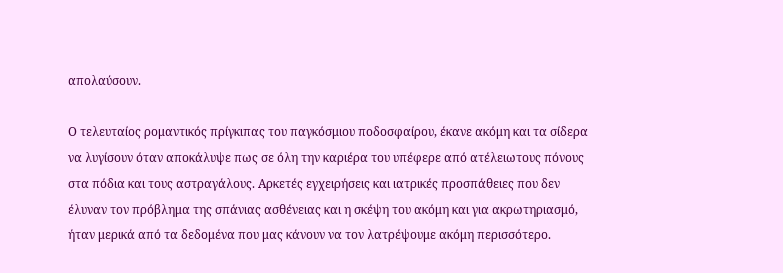απολαύσουν.

Ο τελευταίος ρομαντικός πρίγκιπας του παγκόσμιου ποδοσφαίρου, έκανε ακόμη και τα σίδερα να λυγίσουν όταν αποκάλυψε πως σε όλη την καριέρα του υπέφερε από ατέλειωτους πόνους στα πόδια και τους αστραγάλους. Αρκετές εγχειρήσεις και ιατρικές προσπάθειες που δεν έλυναν τον πρόβλημα της σπάνιας ασθένειας και η σκέψη του ακόμη και για ακρωτηριασμό, ήταν μερικά από τα δεδομένα που μας κάνουν να τον λατρέψουμε ακόμη περισσότερο.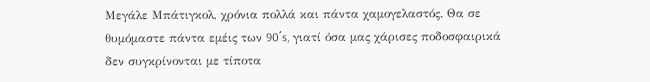Μεγάλε Μπάτιγκολ, χρόνια πολλά και πάντα χαμογελαστός. Θα σε θυμόμαστε πάντα εμέις των 90΄s, γιατί όσα μας χάρισες ποδοσφαιρικά δεν συγκρίνονται με τίποτα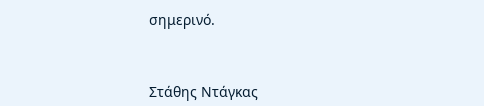σημερινό.



Στάθης Ντάγκας